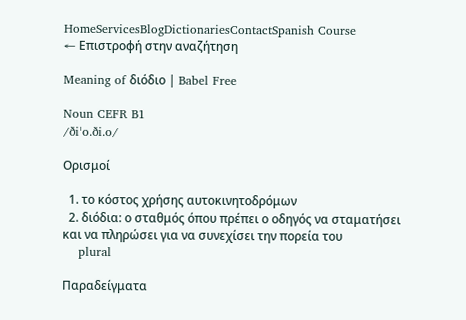HomeServicesBlogDictionariesContactSpanish Course
← Επιστροφή στην αναζήτηση

Meaning of διόδιο | Babel Free

Noun CEFR B1
/ðiˈo.ði.o/

Ορισμοί

  1. το κόστος χρήσης αυτοκινητοδρόμων
  2. διόδια: ο σταθμός όπου πρέπει ο οδηγός να σταματήσει και να πληρώσει για να συνεχίσει την πορεία του
    plural

Παραδείγματα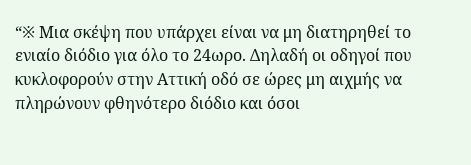“※ Μια σκέψη που υπάρχει είναι να μη διατηρηθεί το ενιαίο διόδιο για όλο το 24ωρο. Δηλαδή οι οδηγοί που κυκλοφορούν στην Αττική οδό σε ώρες μη αιχμής να πληρώνουν φθηνότερο διόδιο και όσοι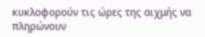κυκλοφορούν τις ώρες της αιχμής να πληρώνουν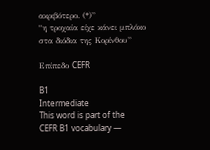ακριβότερο. (*)”
“η τροχαία είχε κάνει μπλόκο στα διόδια της Κορίνθου”

Επίπεδο CEFR

B1
Intermediate
This word is part of the CEFR B1 vocabulary —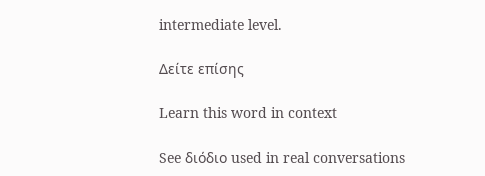intermediate level.

Δείτε επίσης

Learn this word in context

See διόδιο used in real conversations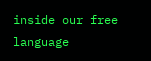inside our free language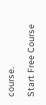course.

Start Free Course